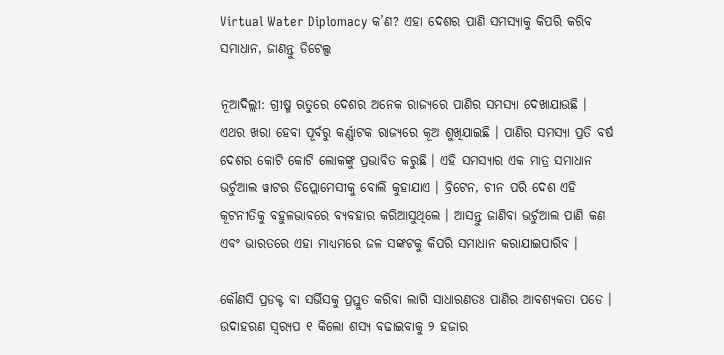Virtual Water Diplomacy କ’ଣ? ଏହା ଦେଶର ପାଣି ସମସ୍ୟାକୁ କିପରି କରିବ ସମାଧାନ, ଜାଣନ୍ତୁ ଡିଟେଲ୍ସ

ନୂଆଦିଲ୍ଲୀ: ଗ୍ରୀଷ୍ମ ଋତୁରେ ଦେଶର ଅନେକ ରାଜ୍ୟରେ ପାଣିର ସମସ୍ୟା ଦେଖାଯାଉଛି । ଏଥର ଖରା ହେବା ପୂର୍ବରୁ କର୍ଣ୍ଣାଟକ ରାଜ୍ୟରେ କୂଅ ଶୁଖିଯାଇଛି । ପାଣିର ସମସ୍ୟା ପ୍ରତି ବର୍ଷ ଦେଶର କୋଟି କୋଟି ଲୋକଙ୍କୁ ପ୍ରଭାବିତ କରୁଛି । ଏହି ସମସ୍ୟାର ଏକ ମାତ୍ର ସମାଧାନ ଭର୍ଚୁଆଲ ୱାଟର ଡିପ୍ଲୋମେସୀକୁ ବୋଲି କୁହାଯାଏ । ବ୍ରିଟେନ, ଚୀନ ପରି ଦେଶ ଏହି କୂଟନୀତିକୁ ବହୁଳଭାବରେ ବ୍ୟବହାର କରିଆସୁଥିଲେ । ଆସନ୍ତୁ ଜାଣିବା ଭର୍ଚୁଆଲ ପାଣି କଣ ଏବଂ ଭାରତରେ ଏହା ମାଧ୍ୟମରେ ଜଳ ସଙ୍କଟକୁ କିପରି ସମାଧାନ କରାଯାଇପାରିବ ।

କୌଣସି ପ୍ରଡକ୍ଟ ବା ସର୍ଭିସକୁ ପ୍ରସ୍ତୁତ କରିବା ଲାଗି ସାଧାରଣତଃ ପାଣିର ଆବଶ୍ୟକତା ପଡେ । ଉଦାହରଣ ସ୍ୱର‌୍ୟପ ୧ କିଲୋ ଶସ୍ୟ ବଢାଇବାକୁ ୨ ହଜାର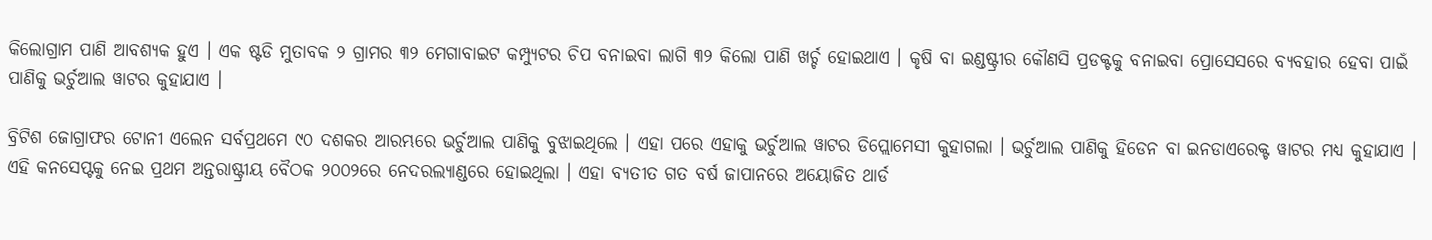କିଲୋଗ୍ରାମ ପାଣି ଆବଶ୍ୟକ ହୁଏ । ଏକ ଷ୍ଟଡି ମୁତାବକ ୨ ଗ୍ରାମର ୩୨ ମେଗାବାଇଟ କମ୍ପ୍ୟୁଟର ଚିପ ବନାଇବା ଲାଗି ୩୨ କିଲୋ ପାଣି ଖର୍ଚ୍ଚ ହୋଇଥାଏ । କୃଷି ବା ଇଣ୍ଡଷ୍ଟ୍ରୀର କୌଣସି ପ୍ରଡକ୍ଟକୁ ବନାଇବା ପ୍ରୋସେସରେ ବ୍ୟବହାର ହେବା ପାଇଁ ପାଣିକୁ ଭର୍ଚୁଆଲ ୱାଟର କୁହାଯାଏ ।

ବ୍ରିଟିଶ ଜୋଗ୍ରାଫର ଟୋନୀ ଏଲେନ ସର୍ବପ୍ରଥମେ ୯୦ ଦଶକର ଆରମ୍ଭରେ ଭର୍ଚୁଆଲ ପାଣିକୁ ବୁଝାଇଥିଲେ । ଏହା ପରେ ଏହାକୁ ଭର୍ଚୁଆଲ ୱାଟର ଡିପ୍ଲୋମେସୀ କୁହାଗଲା । ଭର୍ଚୁଆଲ ପାଣିକୁ ହିଡେନ ବା ଇନଡାଏରେକ୍ଟ ୱାଟର ମଧ୍ୟ କୁହାଯାଏ । ଏହି କନସେପ୍ଟକୁ ନେଇ ପ୍ରଥମ ଅନ୍ତରାଷ୍ଟ୍ରୀୟ ବୈଠକ ୨୦୦୨ରେ ନେଦରଲ୍ୟାଣ୍ଡରେ ହୋଇଥିଲା । ଏହା ବ୍ୟତୀତ ଗତ ବର୍ଷ ଜାପାନରେ ଅୟୋଜିତ ଥାର୍ଡ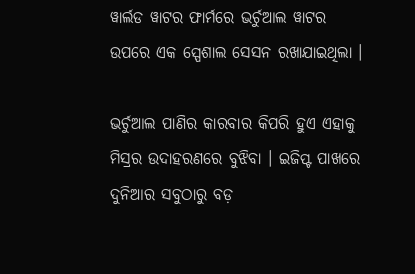ୱାର୍ଲଡ ୱାଟର ଫାର୍ମରେ ଭର୍ଚୁଆଲ ୱାଟର ଉପରେ ଏକ ସ୍ପେଶାଲ ସେସନ ରଖାଯାଇଥିଲା ।

ଭର୍ଚୁଆଲ ପାଣିର କାରବାର କିପରି ହୁଏ ଏହାକୁ ମିସ୍ରର ଉଦାହରଣରେ ବୁଝିବା । ଇଜିପ୍ଟ ପାଖରେ ଦୁନିଆର ସବୁଠାରୁ ବଡ଼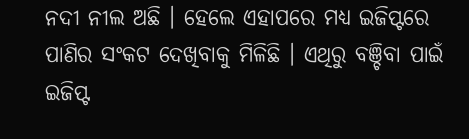ନଦୀ ନୀଲ ଅଛି । ହେଲେ ଏହାପରେ ମଧ୍ୟ ଇଜିପ୍ଟରେ ପାଣିର ସଂକଟ ଦେଖିବାକୁ ମିଳିଛି । ଏଥିରୁ ବଞ୍ଚିବା ପାଇଁ ଇଜିପ୍ଟ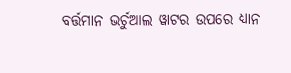ବର୍ତ୍ତମାନ ଭର୍ଚୁଆଲ ୱାଟର ଉପରେ ଧ୍ୟାନ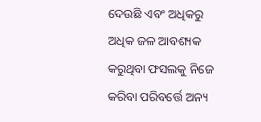ଦେଉଛି ଏବଂ ଅଧିକରୁ ଅଧିକ ଜଳ ଆବଶ୍ୟକ କରୁଥିବା ଫସଲକୁ ନିଜେ କରିବା ପରିବର୍ତ୍ତେ ଅନ୍ୟ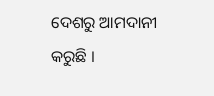ଦେଶରୁ ଆମଦାନୀ କରୁଛି ।